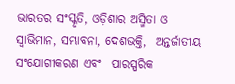ଭାରତର ସଂସ୍କୃତି, ଓଡ଼ିଶାର ଅସ୍ମିତା ଓ  ସ୍ୱାଭିମାନ, ସମ୍ଭାବନା, ଦେଶଭକ୍ତି,  ଅନ୍ତର୍ଜାତୀୟ ସଂଯୋଗୀକରଣ ଏବଂ  ପାରସ୍ପରିକ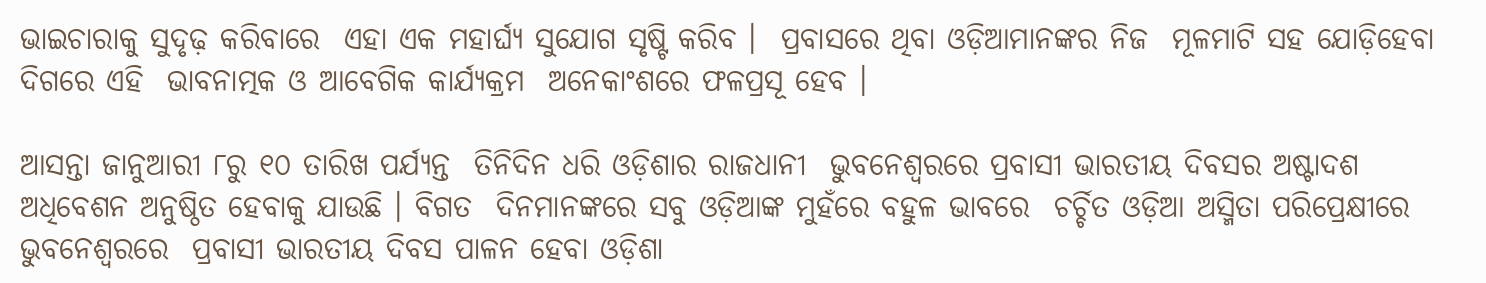ଭାଇଚାରାକୁ ସୁଦୃଢ଼ କରିବାରେ  ଏହା ଏକ ମହାର୍ଘ୍ୟ ସୁଯୋଗ ସୃଷ୍ଟି କରିବ ।  ପ୍ରବାସରେ ଥିବା ଓଡ଼ିଆମାନଙ୍କର ନିଜ  ମୂଳମାଟି ସହ ଯୋଡ଼ିହେବା ଦିଗରେ ଏହି  ଭାବନାତ୍ମକ ଓ ଆବେଗିକ କାର୍ଯ୍ୟକ୍ରମ  ଅନେକାଂଶରେ ଫଳପ୍ରସୂ ହେବ ।

ଆସନ୍ତା ଜାନୁଆରୀ ୮ରୁ ୧୦ ତାରିଖ ପର୍ଯ୍ୟନ୍ତ  ତିନିଦିନ ଧରି ଓଡ଼ିଶାର ରାଜଧାନୀ  ଭୁବନେଶ୍ୱରରେ ପ୍ରବାସୀ ଭାରତୀୟ ଦିବସର ଅଷ୍ଟାଦଶ ଅଧିବେଶନ ଅନୁଷ୍ଠିତ ହେବାକୁ ଯାଉଛି । ବିଗତ  ଦିନମାନଙ୍କରେ ସବୁ ଓଡ଼ିଆଙ୍କ ମୁହଁରେ ବହୁଳ ଭାବରେ  ଚର୍ଚ୍ଚିତ ଓଡ଼ିଆ ଅସ୍ମିତା ପରିପ୍ରେକ୍ଷୀରେ ଭୁବନେଶ୍ୱରରେ  ପ୍ରବାସୀ ଭାରତୀୟ ଦିବସ ପାଳନ ହେବା ଓଡ଼ିଶା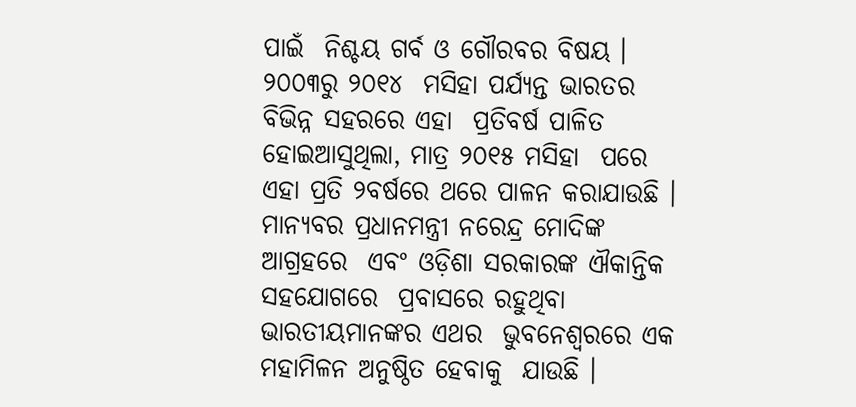ପାଇଁ  ନିଶ୍ଚୟ ଗର୍ବ ଓ ଗୌରବର ବିଷୟ । ୨୦୦୩ରୁ ୨୦୧୪  ମସିହା ପର୍ଯ୍ୟନ୍ତ ଭାରତର ବିଭିନ୍ନ ସହରରେ ଏହା  ପ୍ରତିବର୍ଷ ପାଳିତ ହୋଇଆସୁଥିଲା, ମାତ୍ର ୨୦୧୫ ମସିହା  ପରେ ଏହା ପ୍ରତି ୨ବର୍ଷରେ ଥରେ ପାଳନ କରାଯାଉଛି । ମାନ୍ୟବର ପ୍ରଧାନମନ୍ତ୍ରୀ ନରେନ୍ଦ୍ର ମୋଦିଙ୍କ ଆଗ୍ରହରେ  ଏବଂ ଓଡ଼ିଶା ସରକାରଙ୍କ ଐକାନ୍ତିକ ସହଯୋଗରେ  ପ୍ରବାସରେ ରହୁଥିବା ଭାରତୀୟମାନଙ୍କର ଏଥର  ଭୁବନେଶ୍ୱରରେ ଏକ ମହାମିଳନ ଅନୁଷ୍ଠିତ ହେବାକୁ  ଯାଉଛି ।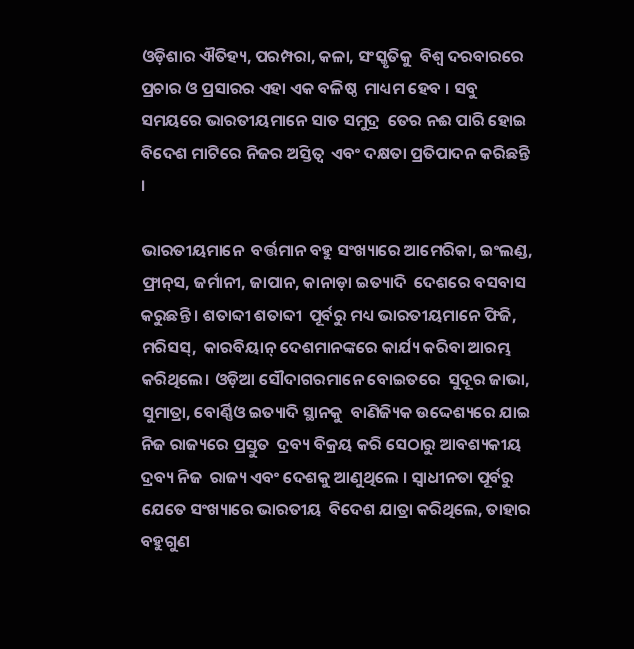ଓଡ଼ିଶାର ଐତିହ୍ୟ, ପରମ୍ପରା, କଳା, ସଂସ୍କୃତିକୁ  ବିଶ୍ୱ ଦରବାରରେ ପ୍ରଚାର ଓ ପ୍ରସାରର ଏହା ଏକ ବଳିଷ୍ଠ  ମାଧ୍ୟମ ହେବ । ସବୁ ସମୟରେ ଭାରତୀୟମାନେ ସାତ ସମୁଦ୍ର  ତେର ନଈ ପାରି ହୋଇ ବିଦେଶ ମାଟିରେ ନିଜର ଅସ୍ତିତ୍ୱ  ଏବଂ ଦକ୍ଷତା ପ୍ରତିପାଦନ କରିଛନ୍ତି ।

ଭାରତୀୟମାନେ  ବର୍ତ୍ତମାନ ବହୁ ସଂଖ୍ୟାରେ ଆମେରିକା, ଇଂଲଣ୍ଡ,  ଫ୍ରାନ୍‌ସ, ଜର୍ମାନୀ, ଜାପାନ, କାନାଡ଼ା ଇତ୍ୟାଦି  ଦେଶରେ ବସବାସ କରୁଛନ୍ତି । ଶତାବ୍ଦୀ ଶତାବ୍ଦୀ  ପୂର୍ବରୁ ମଧ୍ୟ ଭାରତୀୟମାନେ ଫିଜି, ମରିସସ୍‌,  କାରବିୟାନ୍‌ ଦେଶମାନଙ୍କରେ କାର୍ଯ୍ୟ କରିବା ଆରମ୍ଭ କରିଥିଲେ। ଓଡ଼ିଆ ସୌଦାଗରମାନେ ବୋଇତରେ  ସୁଦୂର ଜାଭା, ସୁମାତ୍ରା, ବୋର୍ଣ୍ଣିଓ ଇତ୍ୟାଦି ସ୍ଥାନକୁ  ବାଣିଜ୍ୟିକ ଉଦ୍ଦେଶ୍ୟରେ ଯାଇ ନିଜ ରାଜ୍ୟରେ ପ୍ରସ୍ତୁତ  ଦ୍ରବ୍ୟ ବିକ୍ରୟ କରି ସେଠାରୁ ଆବଶ୍ୟକୀୟ ଦ୍ରବ୍ୟ ନିଜ  ରାଜ୍ୟ ଏବଂ ଦେଶକୁ ଆଣୁଥିଲେ । ସ୍ୱାଧୀନତା ପୂର୍ବରୁ ଯେତେ ସଂଖ୍ୟାରେ ଭାରତୀୟ  ବିଦେଶ ଯାତ୍ରା କରିଥିଲେ, ତାହାର ବହୁଗୁଣ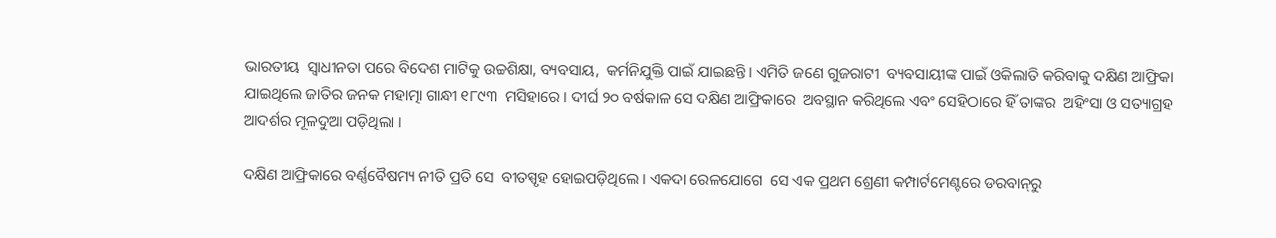ଭାରତୀୟ  ସ୍ୱାଧୀନତା ପରେ ବିଦେଶ ମାଟିକୁ ଉଚ୍ଚଶିକ୍ଷା, ବ୍ୟବସାୟ,  କର୍ମନିଯୁକ୍ତି ପାଇଁ ଯାଇଛନ୍ତି । ଏମିତି ଜଣେ ଗୁଜରାଟୀ  ବ୍ୟବସାୟୀଙ୍କ ପାଇଁ ଓକିଲାତି କରିବାକୁ ଦକ୍ଷିଣ ଆଫ୍ରିକା  ଯାଇଥିଲେ ଜାତିର ଜନକ ମହାତ୍ମା ଗାନ୍ଧୀ ୧୮୯୩  ମସିହାରେ । ଦୀର୍ଘ ୨୦ ବର୍ଷକାଳ ସେ ଦକ୍ଷିଣ ଆଫ୍ରିକାରେ  ଅବସ୍ଥାନ କରିଥିଲେ ଏବଂ ସେହିଠାରେ ହିଁ ତାଙ୍କର  ଅହିଂସା ଓ ସତ୍ୟାଗ୍ରହ ଆଦର୍ଶର ମୂଳଦୁଆ ପଡ଼ିଥିଲା ।

ଦକ୍ଷିଣ ଆଫ୍ରିକାରେ ବର୍ଣ୍ଣବୈଷମ୍ୟ ନୀତି ପ୍ରତି ସେ  ବୀତସ୍ପୃହ ହୋଇପଡ଼ିଥିଲେ । ଏକଦା ରେଳଯୋଗେ  ସେ ଏକ ପ୍ରଥମ ଶ୍ରେଣୀ କମ୍ପାର୍ଟମେଣ୍ଟରେ ଡରବାନ୍‌ରୁ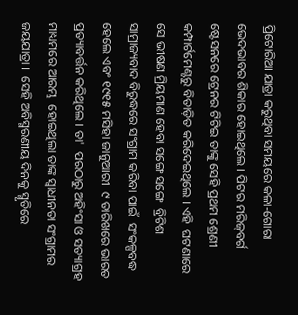ପ୍ରିଟୋରିଆ ଯାତ୍ରା କରୁଥିବା ସମୟରେ କଳା-ଗୋରା  ଭେଦଭାବର ଶିକାର ହୋଇଥିଲେ । ପିଟର ମରିଜ୍‌ବର୍ଗ  ଷ୍ଟେସନରେ ଟ୍ରେନର ଟିଟିଇ ତାଙ୍କୁ ସେହି ପ୍ରଥମ ଶ୍ରେଣୀ  କମ୍ପାର୍ଟମେଣ୍ଟରୁ ବିତାଡ଼ିତ କରିଦେଇଥିଲେ । ଏହି  ଘଟଣାରେ ସେ ଭୀଷଣ ମ୍ରିୟମାଣ ହେବା ସଙ୍ଗେ ସଙ୍ଗେ  ବ୍ରିଟିଶ ସାମ୍ରାଜ୍ୟବାଦ ବିରୁଦ୍ଧରେ ସଂଗ୍ରାମ କରିବା ପାଇଁ  ସଂକଳ୍ପବଦ୍ଧ ହେଲେ ଏବଂ ୧୯୧୫ ମସିହା ଜାନୁଆରୀ  ୯ ତାରିଖରେ ଭାରତ ପ୍ରତ୍ୟାବର୍ତ୍ତନ କରିଥିଲେ । ତା'  ପରଠାରୁ ଅହିଂସା ଓ ସତ୍ୟାଗ୍ରହ ମାଧ୍ୟମରେ ଆରମ୍ଭ  ହୋଇଥିଲା ତାଙ୍କ ସ୍ୱାଧୀନତା ସଂଗ୍ରାମର ଜୟଯାତ୍ରା ।  ସେହି ଅବିସ୍ମରଣୀୟ ଦିନକୁ ସ୍ମୃତିରେ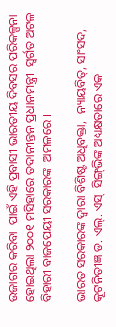ଉଜାଗର କରିବା  ପାଇଁ ଏହି ପ୍ରବାସୀ ଭାରତୀୟ ଦିବସର ପରିକଳ୍ପନା  ହୋଇଥିଲା ୨୦୦୧ ମସିହାରେ ତଦାନୀନ୍ତନ ପ୍ରଧାନମନ୍ତ୍ରୀ  ସ୍ୱର୍ଗତ ଅଟଳ ବିହାରୀ ବାଜପେୟୀ ସରକାରଙ୍କ  ଅମଳରେ ।

ଭାରତ ସରକାରଙ୍କ ଦ୍ୱାରା ବିଶିଷ୍ଟ ଅଧିବକ୍ତା,  ନ୍ୟାୟବିତ୍‌, ସାଂସଦ, କୂଟନିତୀଜ୍ଞ ଡ. ଏଲ୍‌. ଏସ୍‌  ସିଙ୍ଗ୍‌ଭିଙ୍କ ଅଧ୍ୟକ୍ଷତାରେ ଏକ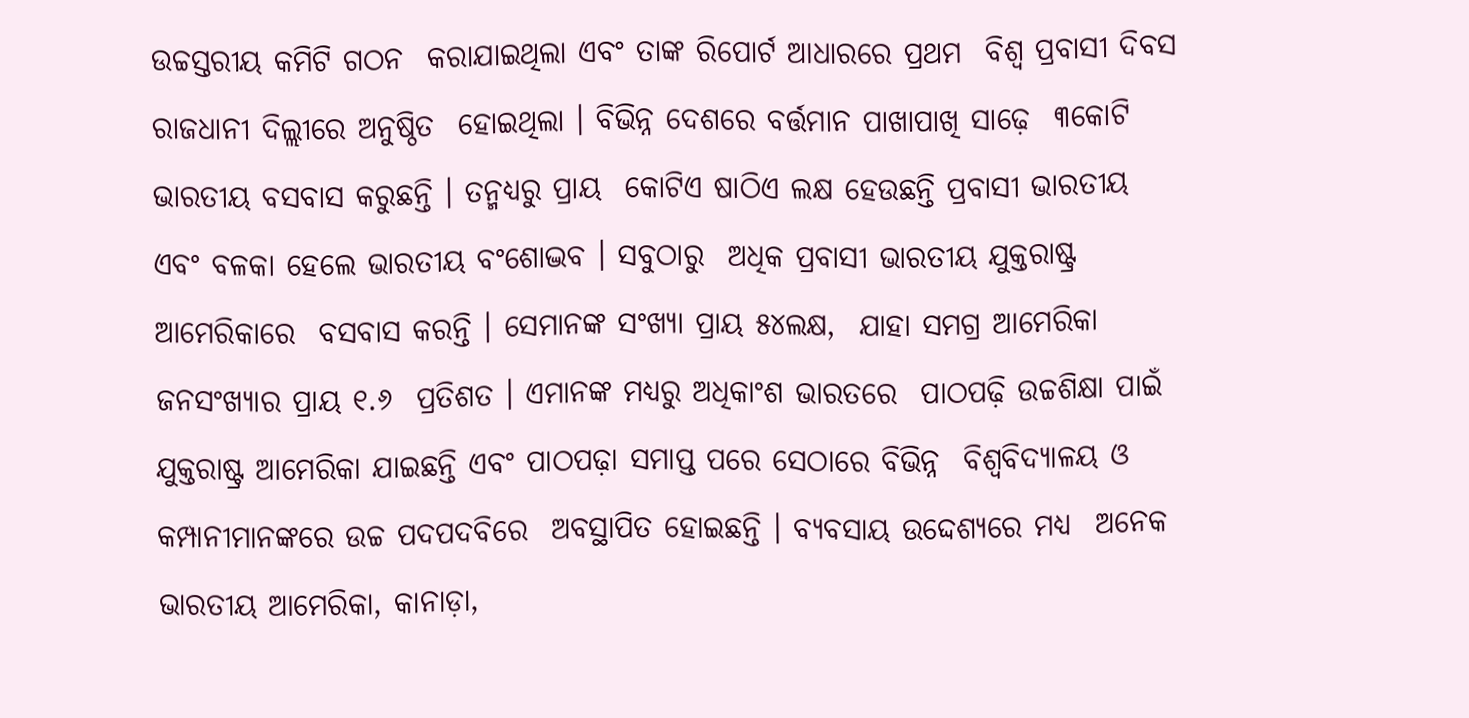ଉଚ୍ଚସ୍ତରୀୟ କମିଟି ଗଠନ  କରାଯାଇଥିଲା ଏବଂ ତାଙ୍କ ରିପୋର୍ଟ ଆଧାରରେ ପ୍ରଥମ  ବିଶ୍ୱ ପ୍ରବାସୀ ଦିବସ ରାଜଧାନୀ ଦିଲ୍ଲୀରେ ଅନୁଷ୍ଠିତ  ହୋଇଥିଲା । ବିଭିନ୍ନ ଦେଶରେ ବର୍ତ୍ତମାନ ପାଖାପାଖି ସାଢ଼େ  ୩କୋଟି ଭାରତୀୟ ବସବାସ କରୁଛନ୍ତି । ତନ୍ମଧ୍ୟରୁ ପ୍ରାୟ  କୋଟିଏ ଷାଠିଏ ଲକ୍ଷ ହେଉଛନ୍ତି ପ୍ରବାସୀ ଭାରତୀୟ  ଏବଂ ବଳକା ହେଲେ ଭାରତୀୟ ବଂଶୋଦ୍ଭବ । ସବୁଠାରୁ  ଅଧିକ ପ୍ରବାସୀ ଭାରତୀୟ ଯୁକ୍ତରାଷ୍ଟ୍ର ଆମେରିକାରେ  ବସବାସ କରନ୍ତି । ସେମାନଙ୍କ ସଂଖ୍ୟା ପ୍ରାୟ ୫୪ଲକ୍ଷ,  ଯାହା ସମଗ୍ର ଆମେରିକା ଜନସଂଖ୍ୟାର ପ୍ରାୟ ୧.୬  ପ୍ରତିଶତ । ଏମାନଙ୍କ ମଧ୍ୟରୁ ଅଧିକାଂଶ ଭାରତରେ  ପାଠପଢ଼ି ଉଚ୍ଚଶିକ୍ଷା ପାଇଁ ଯୁକ୍ତରାଷ୍ଟ୍ର ଆମେରିକା ଯାଇଛନ୍ତି ଏବଂ ପାଠପଢ଼ା ସମାପ୍ତ ପରେ ସେଠାରେ ବିଭିନ୍ନ  ବିଶ୍ୱବିଦ୍ୟାଳୟ ଓ କମ୍ପାନୀମାନଙ୍କରେ ଉଚ୍ଚ ପଦପଦବିରେ  ଅବସ୍ଥାପିତ ହୋଇଛନ୍ତି । ବ୍ୟବସାୟ ଉଦ୍ଦେଶ୍ୟରେ ମଧ୍ୟ  ଅନେକ ଭାରତୀୟ ଆମେରିକା, କାନାଡ଼ା,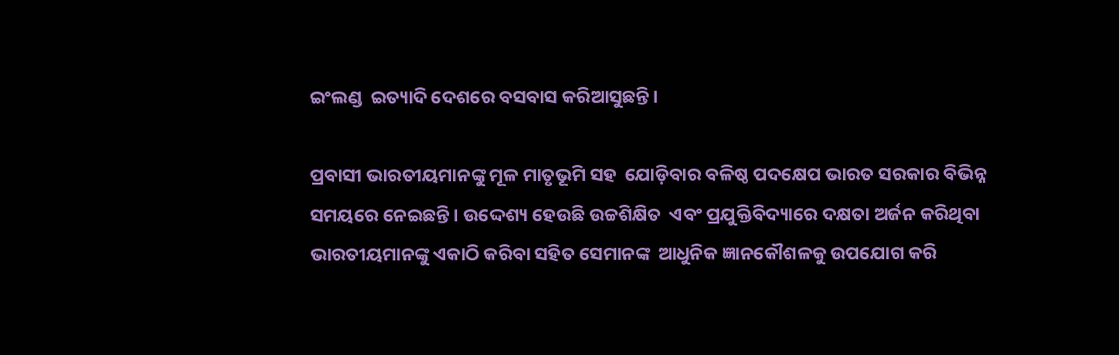ଇଂଲଣ୍ଡ  ଇତ୍ୟାଦି ଦେଶରେ ବସବାସ କରିଆସୁଛନ୍ତି ।

ପ୍ରବାସୀ ଭାରତୀୟମାନଙ୍କୁ ମୂଳ ମାତୃଭୂମି ସହ  ଯୋଡ଼ିବାର ବଳିଷ୍ଠ ପଦକ୍ଷେପ ଭାରତ ସରକାର ବିଭିନ୍ନ  ସମୟରେ ନେଇଛନ୍ତି । ଉଦ୍ଦେଶ୍ୟ ହେଉଛି ଉଚ୍ଚଶିକ୍ଷିତ  ଏବଂ ପ୍ରଯୁକ୍ତିବିଦ୍ୟାରେ ଦକ୍ଷତା ଅର୍ଜନ କରିଥିବା  ଭାରତୀୟମାନଙ୍କୁ ଏକାଠି କରିବା ସହିତ ସେମାନଙ୍କ  ଆଧୁନିକ ଜ୍ଞାନକୌଶଳକୁ ଉପଯୋଗ କରି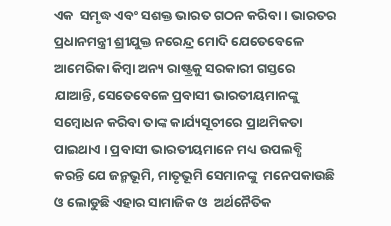ଏକ  ସମୃଦ୍ଧ ଏବଂ ସଶକ୍ତ ଭାରତ ଗଠନ କରିବା । ଭାରତର  ପ୍ରଧାନମନ୍ତ୍ରୀ ଶ୍ରୀଯୁକ୍ତ ନରେନ୍ଦ୍ର ମୋଦି ଯେତେବେଳେ  ଆମେରିକା କିମ୍ବା ଅନ୍ୟ ରାଷ୍ଟ୍ରକୁ ସରକାରୀ ଗସ୍ତରେ  ଯାଆନ୍ତି, ସେତେବେଳେ ପ୍ରବାସୀ ଭାରତୀୟମାନଙ୍କୁ  ସମ୍ବୋଧନ କରିବା ତାଙ୍କ କାର୍ଯ୍ୟସୂଚୀରେ ପ୍ରାଥମିକତା  ପାଇଥାଏ । ପ୍ରବାସୀ ଭାରତୀୟମାନେ ମଧ୍ୟ ଉପଲବ୍ଧି  କରନ୍ତି ଯେ ଜନ୍ମଭୂମି, ମାତୃଭୂମି ସେମାନଙ୍କୁ  ମନେପକାଉଛି ଓ ଲୋଡୁଛି ଏହାର ସାମାଜିକ ଓ  ଅର୍ଥନୈତିକ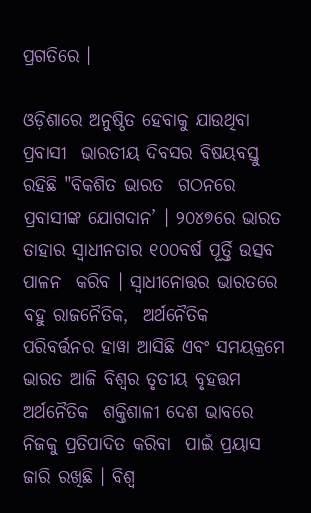ପ୍ରଗତିରେ ।

ଓଡ଼ିଶାରେ ଅନୁଷ୍ଠିତ ହେବାକୁ ଯାଉଥିବା ପ୍ରବାସୀ  ଭାରତୀୟ ଦିବସର ବିଷୟବସ୍ତୁ ରହିଛି "ବିକଶିତ ଭାରତ  ଗଠନରେ ପ୍ରବାସୀଙ୍କ ଯୋଗଦାନ’ । ୨୦୪୭ରେ ଭାରତ  ତାହାର ସ୍ୱାଧୀନତାର ୧୦୦ବର୍ଷ ପୂର୍ତ୍ତି ଉତ୍ସବ ପାଳନ  କରିବ । ସ୍ୱାଧୀନୋତ୍ତର ଭାରତରେ ବହୁ ରାଜନୈତିକ,  ଅର୍ଥନୈତିକ ପରିବର୍ତ୍ତନର ହାୱା ଆସିଛି ଏବଂ ସମୟକ୍ରମେ  ଭାରତ ଆଜି ବିଶ୍ୱର ତୃତୀୟ ବୃହତ୍ତମ ଅର୍ଥନୈତିକ  ଶକ୍ତିଶାଳୀ ଦେଶ ଭାବରେ ନିଜକୁ ପ୍ରତିପାଦିତ କରିବା  ପାଇଁ ପ୍ରୟାସ ଜାରି ରଖିଛି । ବିଶ୍ୱ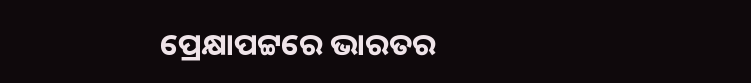ପ୍ରେକ୍ଷାପଟ୍ଟରେ ଭାରତର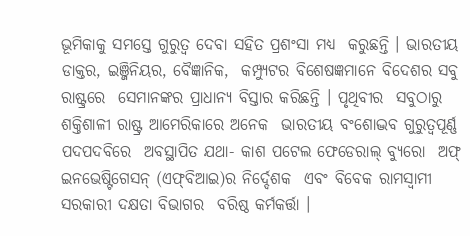ଭୂମିକାକୁ ସମସ୍ତେ ଗୁରୁତ୍ୱ ଦେବା ସହିତ ପ୍ରଶଂସା ମଧ୍ୟ  କରୁଛନ୍ତି । ଭାରତୀୟ ଡାକ୍ତର, ଇଞ୍ଜିନିୟର, ବୈଜ୍ଞାନିକ,  କମ୍ପ୍ୟୁଟର ବିଶେଷଜ୍ଞମାନେ ବିଦେଶର ସବୁ ରାଷ୍ଟ୍ରରେ  ସେମାନଙ୍କର ପ୍ରାଧାନ୍ୟ ବିସ୍ତାର କରିଛନ୍ତି । ପୃଥିବୀର  ସବୁଠାରୁ ଶକ୍ତିଶାଳୀ ରାଷ୍ଟ୍ର ଆମେରିକାରେ ଅନେକ  ଭାରତୀୟ ବଂଶୋଦ୍ଭବ ଗୁରୁତ୍ୱପୂର୍ଣ୍ଣ ପଦପଦବିରେ  ଅବସ୍ଥାପିତ ଯଥା- କାଶ ପଟେଲ ଫେଡେରାଲ୍‌ ବ୍ୟୁରୋ  ଅଫ୍‌ ଇନଭେଷ୍ଟିଗେସନ୍‌ (ଏଫ୍‌ବିଆଇ)ର ନିର୍ଦ୍ଦେଶକ  ଏବଂ ବିବେକ ରାମସ୍ୱାମୀ ସରକାରୀ ଦକ୍ଷତା ବିଭାଗର  ବରିଷ୍ଠ କର୍ମକର୍ତ୍ତା ।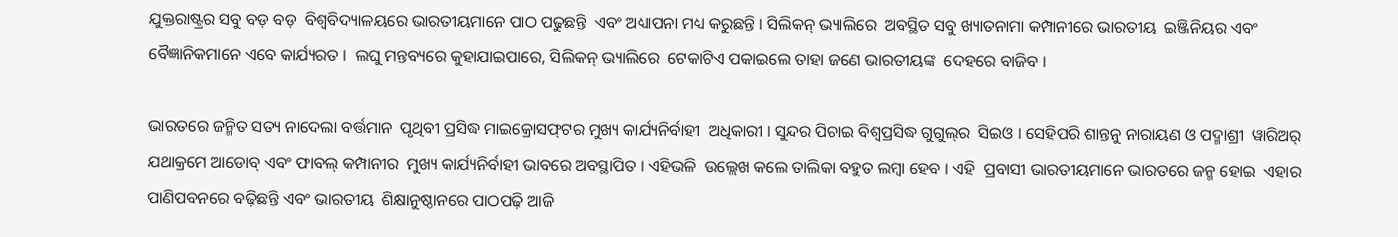ଯୁକ୍ତରାଷ୍ଟ୍ରର ସବୁ ବଡ଼ ବଡ଼  ବିଶ୍ୱବିଦ୍ୟାଳୟରେ ଭାରତୀୟମାନେ ପାଠ ପଢୁଛନ୍ତି  ଏବଂ ଅଧ୍ୟାପନା ମଧ୍ୟ କରୁଛନ୍ତି । ସିଲିକନ୍‌ ଭ୍ୟାଲିରେ  ଅବସ୍ଥିତ ସବୁ ଖ୍ୟାତନାମା କମ୍ପାନୀରେ ଭାରତୀୟ  ଇଞ୍ଜିନିୟର ଏବଂ ବୈଜ୍ଞାନିକମାନେ ଏବେ କାର୍ଯ୍ୟରତ ।  ଲଘୁ ମନ୍ତବ୍ୟରେ କୁହାଯାଇପାରେ, ସିଲିକନ୍‌ ଭ୍ୟାଲିରେ  ଟେକାଟିଏ ପକାଇଲେ ତାହା ଜଣେ ଭାରତୀୟଙ୍କ  ଦେହରେ ବାଜିବ ।

ଭାରତରେ ଜନ୍ମିତ ସତ୍ୟ ନାଦେଲା ବର୍ତ୍ତମାନ  ପୃଥିବୀ ପ୍ରସିଦ୍ଧ ମାଇକ୍ରୋସଫ୍‌ଟର ମୁଖ୍ୟ କାର୍ଯ୍ୟନିର୍ବାହୀ  ଅଧିକାରୀ । ସୁନ୍ଦର ପିଚାଇ ବିଶ୍ୱପ୍ରସିଦ୍ଧ ଗୁଗୁଲ୍‌ର  ସିଇଓ । ସେହିପରି ଶାନ୍ତନୁ ନାରାୟଣ ଓ ପଦ୍ମାଶ୍ରୀ  ୱାରିଅର୍‌ ଯଥାକ୍ରମେ ଆଡୋବ୍‌ ଏବଂ ଫାବଲ୍‌ କମ୍ପାନୀର  ମୁଖ୍ୟ କାର୍ଯ୍ୟନିର୍ବାହୀ ଭାବରେ ଅବସ୍ଥାପିତ । ଏହିଭଳି  ଉଲ୍ଲେଖ କଲେ ତାଲିକା ବହୁତ ଲମ୍ବା ହେବ । ଏହି  ପ୍ରବାସୀ ଭାରତୀୟମାନେ ଭାରତରେ ଜନ୍ମ ହୋଇ  ଏହାର ପାଣିପବନରେ ବଢ଼ିଛନ୍ତି ଏବଂ ଭାରତୀୟ  ଶିକ୍ଷାନୁଷ୍ଠାନରେ ପାଠପଢ଼ି ଆଜି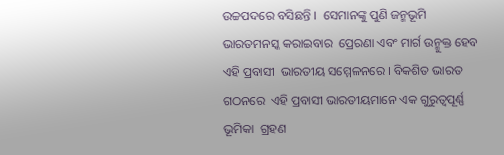ଉଚ୍ଚପଦରେ ବସିଛନ୍ତି ।  ସେମାନଙ୍କୁ ପୁଣି ଜନ୍ମଭୂମି ଭାରତମନସ୍କ କରାଇବାର  ପ୍ରେରଣା ଏବଂ ମାର୍ଗ ଉନ୍ମୁକ୍ତ ହେବ ଏହି ପ୍ରବାସୀ  ଭାରତୀୟ ସମ୍ମେଳନରେ । ବିକଶିତ ଭାରତ ଗଠନରେ  ଏହି ପ୍ରବାସୀ ଭାରତୀୟମାନେ ଏକ ଗୁରୁତ୍ୱପୂର୍ଣ୍ଣ ଭୂମିକା  ଗ୍ରହଣ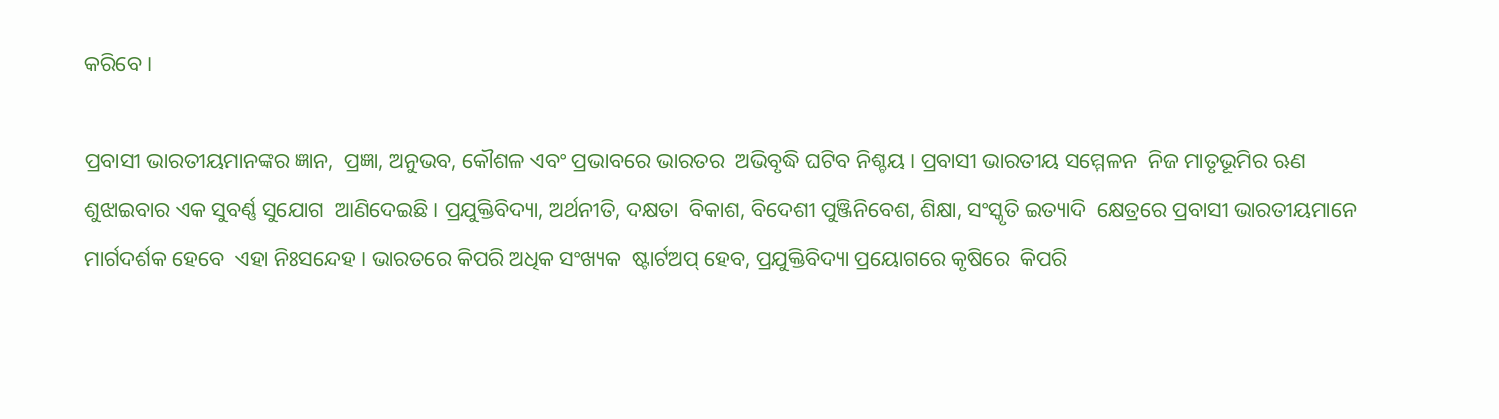କରିବେ ।

ପ୍ରବାସୀ ଭାରତୀୟମାନଙ୍କର ଜ୍ଞାନ,  ପ୍ରଜ୍ଞା, ଅନୁଭବ, କୌଶଳ ଏବଂ ପ୍ରଭାବରେ ଭାରତର  ଅଭିବୃଦ୍ଧି ଘଟିବ ନିଶ୍ଚୟ । ପ୍ରବାସୀ ଭାରତୀୟ ସମ୍ମେଳନ  ନିଜ ମାତୃଭୂମିର ଋଣ ଶୁଝାଇବାର ଏକ ସୁବର୍ଣ୍ଣ ସୁଯୋଗ  ଆଣିଦେଇଛି । ପ୍ରଯୁକ୍ତିବିଦ୍ୟା, ଅର୍ଥନୀତି, ଦକ୍ଷତା  ବିକାଶ, ବିଦେଶୀ ପୁଞ୍ଜିନିବେଶ, ଶିକ୍ଷା, ସଂସ୍କୃତି ଇତ୍ୟାଦି  କ୍ଷେତ୍ରରେ ପ୍ରବାସୀ ଭାରତୀୟମାନେ ମାର୍ଗଦର୍ଶକ ହେବେ  ଏହା ନିଃସନ୍ଦେହ । ଭାରତରେ କିପରି ଅଧିକ ସଂଖ୍ୟକ  ଷ୍ଟାର୍ଟଅପ୍‌ ହେବ, ପ୍ରଯୁକ୍ତିବିଦ୍ୟା ପ୍ରୟୋଗରେ କୃଷିରେ  କିପରି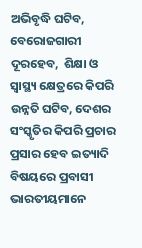ଅଭିବୃଦ୍ଧି ଘଟିବ, ବେରୋଜଗାରୀ ଦୂରହେବ,  ଶିକ୍ଷା ଓ ସ୍ୱାସ୍ଥ୍ୟ କ୍ଷେତ୍ରରେ କିପରି ଉନ୍ନତି ଘଟିବ, ଦେଶର  ସଂସ୍କୃତିର କିପରି ପ୍ରଚାର ପ୍ରସାର ହେବ ଇତ୍ୟାଦି  ବିଷୟରେ ପ୍ରବାସୀ ଭାରତୀୟମାନେ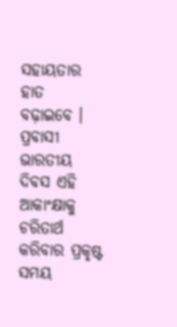ସହାୟତାର ହାତ  ବଢ଼ାଇବେ । ପ୍ରବାସୀ ଭାରତୀୟ ଦିବସ ଏହି ଆକାଂକ୍ଷାକୁ  ଚରିତାର୍ଥ କରିବାର ପ୍ରକୃଷ୍ଟ ସମୟ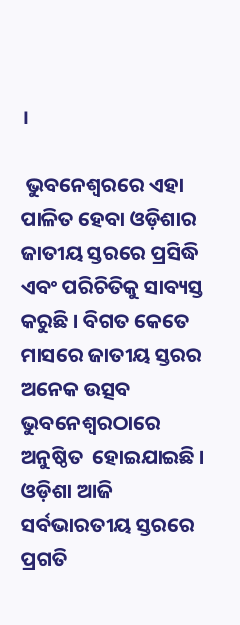।

 ଭୁବନେଶ୍ୱରରେ ଏହା ପାଳିତ ହେବା ଓଡ଼ିଶାର  ଜାତୀୟ ସ୍ତରରେ ପ୍ରସିଦ୍ଧି ଏବଂ ପରିଚିତିକୁ ସାବ୍ୟସ୍ତ  କରୁଛି । ବିଗତ କେତେ ମାସରେ ଜାତୀୟ ସ୍ତରର  ଅନେକ ଉତ୍ସବ ଭୁବନେଶ୍ୱରଠାରେ ଅନୁଷ୍ଠିତ  ହୋଇଯାଇଛି । ଓଡ଼ିଶା ଆଜି ସର୍ବଭାରତୀୟ ସ୍ତରରେ  ପ୍ରଗତି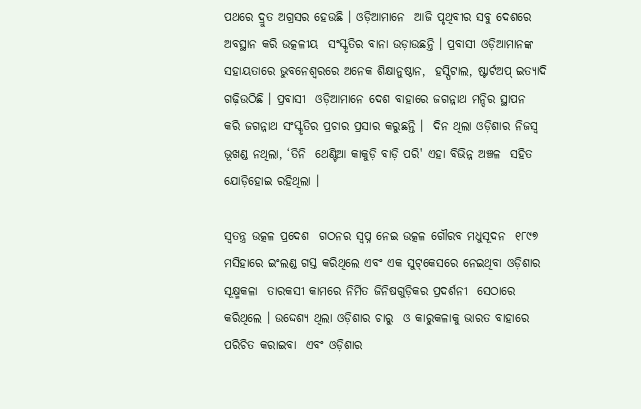ପଥରେ ଦ୍ରୁତ ଅଗ୍ରସର ହେଉଛି । ଓଡ଼ିଆମାନେ  ଆଜି ପୃଥିବୀର ସବୁ ଦେଶରେ ଅବସ୍ଥାନ କରି ଉତ୍କଳୀୟ  ସଂସ୍କୃତିର ବାନା ଉଡ଼ାଉଛନ୍ତି । ପ୍ରବାସୀ ଓଡ଼ିଆମାନଙ୍କ  ସହାୟତାରେ ଭୁବନେଶ୍ୱରରେ ଅନେକ ଶିକ୍ଷାନୁଷ୍ଠାନ,  ହସ୍ପିଟାଲ, ଷ୍ଟାର୍ଟଅପ୍‌ ଇତ୍ୟାଦି ଗଢ଼ିଉଠିଛି । ପ୍ରବାସୀ  ଓଡ଼ିଆମାନେ ଦେଶ ବାହାରେ ଜଗନ୍ନାଥ ମନ୍ଦିର ସ୍ଥାପନ  କରି ଜଗନ୍ନାଥ ସଂସ୍କୃତିର ପ୍ରଚାର ପ୍ରସାର କରୁଛନ୍ତି ।  ଦିନ ଥିଲା ଓଡ଼ିଶାର ନିଜସ୍ୱ ଭୂଖଣ୍ଡ ନଥିଲା, ‘ତିନି  ଥେଣ୍ଟିଆ କାକୁଡ଼ି ବାଡ଼ି ପରି' ଏହା ବିଭିନ୍ନ ଅଞ୍ଚଳ  ସହିତ ଯୋଡ଼ିହୋଇ ରହିଥିଲା ।

ସ୍ୱତନ୍ତ୍ର ଉତ୍କଳ ପ୍ରଦେଶ  ଗଠନର ସ୍ୱପ୍ନ ନେଇ ଉତ୍କଳ ଗୌରବ ମଧୁସୂଦନ  ୧୮୯୭ ମସିହାରେ ଇଂଲଣ୍ଡ ଗସ୍ତ କରିଥିଲେ ଏବଂ ଏକ ସୁଟ୍‌କେସରେ ନେଇଥିବା ଓଡ଼ିଶାର ସୂକ୍ଷ୍ମକଳା  ତାରକସୀ କାମରେ ନିର୍ମିତ ଜିନିଷଗୁଡ଼ିକର ପ୍ରଦର୍ଶନୀ  ସେଠାରେ କରିଥିଲେ । ଉଦ୍ଦେଶ୍ୟ ଥିଲା ଓଡ଼ିଶାର ଚାରୁ  ଓ କାରୁକଳାକୁ ଭାରତ ବାହାରେ ପରିଚିତ କରାଇବା  ଏବଂ ଓଡ଼ିଶାର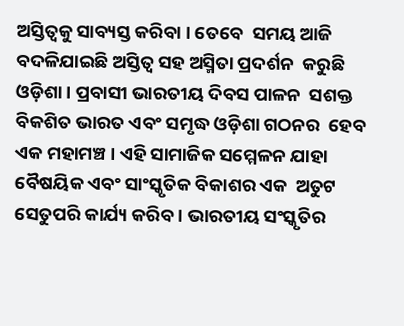ଅସ୍ତିତ୍ୱକୁ ସାବ୍ୟସ୍ତ କରିବା । ତେବେ  ସମୟ ଆଜି ବଦଳିଯାଇଛି ଅସ୍ତିତ୍ୱ ସହ ଅସ୍ମିତା ପ୍ରଦର୍ଶନ  କରୁଛି ଓଡ଼ିଶା । ପ୍ରବାସୀ ଭାରତୀୟ ଦିବସ ପାଳନ  ସଶକ୍ତ ବିକଶିତ ଭାରତ ଏବଂ ସମୃଦ୍ଧ ଓଡ଼ିଶା ଗଠନର  ହେବ ଏକ ମହାମଞ୍ଚ । ଏହି ସାମାଜିକ ସମ୍ମେଳନ ଯାହା  ବୈଷୟିକ ଏବଂ ସାଂସ୍କୃତିକ ବିକାଶର ଏକ  ଅତୁଟ ସେତୁପରି କାର୍ଯ୍ୟ କରିବ । ଭାରତୀୟ ସଂସ୍କୃତିର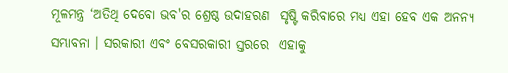ମୂଳମନ୍ତ୍ର ‘ଅତିଥି ଦେବୋ ଭବ'ର ଶ୍ରେଷ୍ଠ ଉଦାହରଣ  ସୃଷ୍ଟି କରିବାରେ ମଧ୍ୟ ଏହା ହେବ ଏକ ଅନନ୍ୟ  ସମ୍ଭାବନା । ସରକାରୀ ଏବଂ ବେସରକାରୀ ସ୍ତରରେ  ଏହାକୁ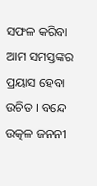ସଫଳ କରିବା ଆମ ସମସ୍ତଙ୍କର ପ୍ରୟାସ ହେବା  ଉଚିତ । ବନ୍ଦେ ଉତ୍କଳ ଜନନୀ